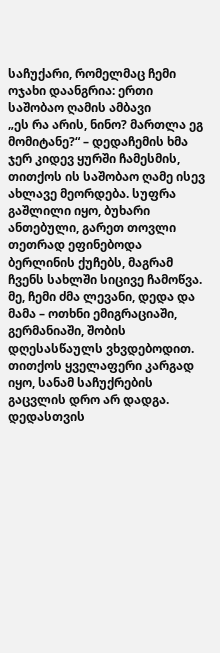საჩუქარი, რომელმაც ჩემი ოჯახი დაანგრია: ერთი საშობაო ღამის ამბავი
„ეს რა არის, ნინო? მართლა ეგ მომიტანე?“ – დედაჩემის ხმა ჯერ კიდევ ყურში ჩამესმის, თითქოს ის საშობაო ღამე ისევ ახლავე მეორდება. სუფრა გაშლილი იყო, ბუხარი ანთებული, გარეთ თოვლი თეთრად ეფინებოდა ბერლინის ქუჩებს, მაგრამ ჩვენს სახლში სიცივე ჩამოწვა. მე, ჩემი ძმა ლევანი, დედა და მამა – ოთხნი ემიგრაციაში, გერმანიაში, შობის დღესასწაულს ვხვდებოდით. თითქოს ყველაფერი კარგად იყო, სანამ საჩუქრების გაცვლის დრო არ დადგა.
დედასთვის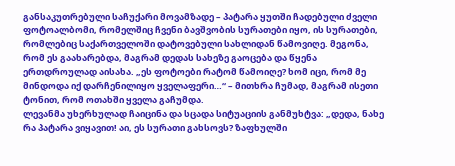განსაკუთრებული საჩუქარი მოვამზადე – პატარა ყუთში ჩადებული ძველი ფოტოალბომი, რომელშიც ჩვენი ბავშვობის სურათები იყო, ის სურათები, რომლებიც საქართველოში დატოვებული სახლიდან წამოვიღე. მეგონა, რომ ეს გაახარებდა, მაგრამ დედას სახეზე გაოცება და წყენა ერთდროულად აისახა. „ეს ფოტოები რატომ წამოიღე? ხომ იცი, რომ მე მინდოდა იქ დარჩენილიყო ყველაფერი…“ – მითხრა ჩუმად, მაგრამ ისეთი ტონით, რომ ოთახში ყველა გაჩუმდა.
ლევანმა უხერხულად ჩაიცინა და სცადა სიტუაციის განმუხტვა: „დედა, ნახე რა პატარა ვიყავით! აი, ეს სურათი გახსოვს? ზაფხულში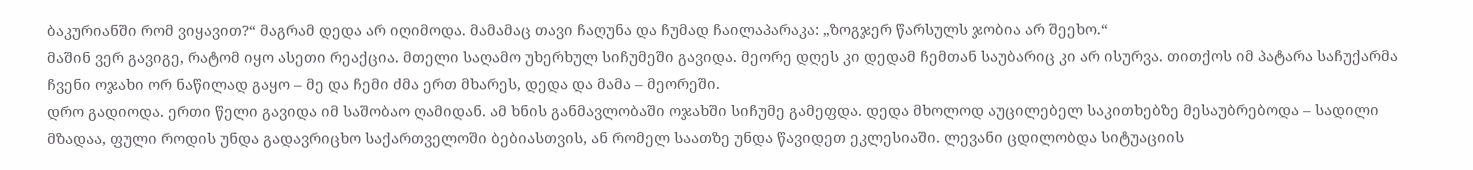ბაკურიანში რომ ვიყავით?“ მაგრამ დედა არ იღიმოდა. მამამაც თავი ჩაღუნა და ჩუმად ჩაილაპარაკა: „ზოგჯერ წარსულს ჯობია არ შეეხო.“
მაშინ ვერ გავიგე, რატომ იყო ასეთი რეაქცია. მთელი საღამო უხერხულ სიჩუმეში გავიდა. მეორე დღეს კი დედამ ჩემთან საუბარიც კი არ ისურვა. თითქოს იმ პატარა საჩუქარმა ჩვენი ოჯახი ორ ნაწილად გაყო – მე და ჩემი ძმა ერთ მხარეს, დედა და მამა – მეორეში.
დრო გადიოდა. ერთი წელი გავიდა იმ საშობაო ღამიდან. ამ ხნის განმავლობაში ოჯახში სიჩუმე გამეფდა. დედა მხოლოდ აუცილებელ საკითხებზე მესაუბრებოდა – სადილი მზადაა, ფული როდის უნდა გადავრიცხო საქართველოში ბებიასთვის, ან რომელ საათზე უნდა წავიდეთ ეკლესიაში. ლევანი ცდილობდა სიტუაციის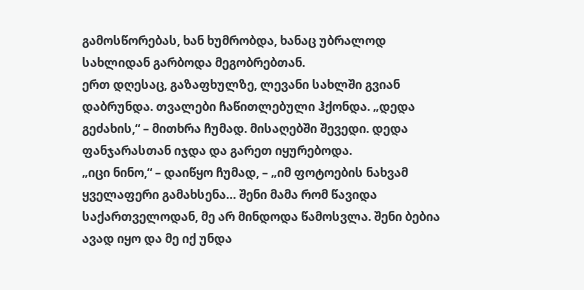გამოსწორებას, ხან ხუმრობდა, ხანაც უბრალოდ სახლიდან გარბოდა მეგობრებთან.
ერთ დღესაც, გაზაფხულზე, ლევანი სახლში გვიან დაბრუნდა. თვალები ჩაწითლებული ჰქონდა. „დედა გეძახის,“ – მითხრა ჩუმად. მისაღებში შევედი. დედა ფანჯარასთან იჯდა და გარეთ იყურებოდა.
„იცი ნინო,“ – დაიწყო ჩუმად, – „იმ ფოტოების ნახვამ ყველაფერი გამახსენა… შენი მამა რომ წავიდა საქართველოდან, მე არ მინდოდა წამოსვლა. შენი ბებია ავად იყო და მე იქ უნდა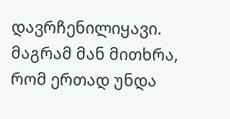დავრჩენილიყავი. მაგრამ მან მითხრა, რომ ერთად უნდა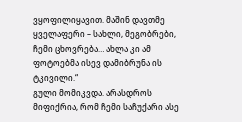ვყოფილიყავით. მაშინ დავთმე ყველაფერი – სახლი, მეგობრები, ჩემი ცხოვრება… ახლა კი ამ ფოტოებმა ისევ დამიბრუნა ის ტკივილი.“
გული მომიკვდა. არასდროს მიფიქრია, რომ ჩემი საჩუქარი ასე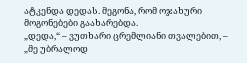ატკენდა დედას. მეგონა, რომ ოჯახური მოგონებები გაახარებდა.
„დედა,“ – ვუთხარი ცრემლიანი თვალებით, – „მე უბრალოდ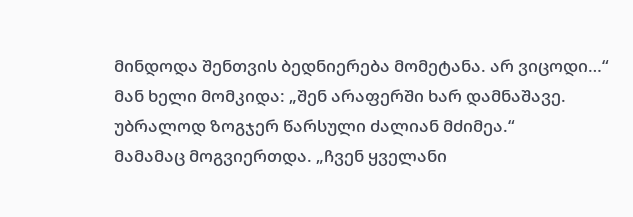მინდოდა შენთვის ბედნიერება მომეტანა. არ ვიცოდი…“
მან ხელი მომკიდა: „შენ არაფერში ხარ დამნაშავე. უბრალოდ ზოგჯერ წარსული ძალიან მძიმეა.“
მამამაც მოგვიერთდა. „ჩვენ ყველანი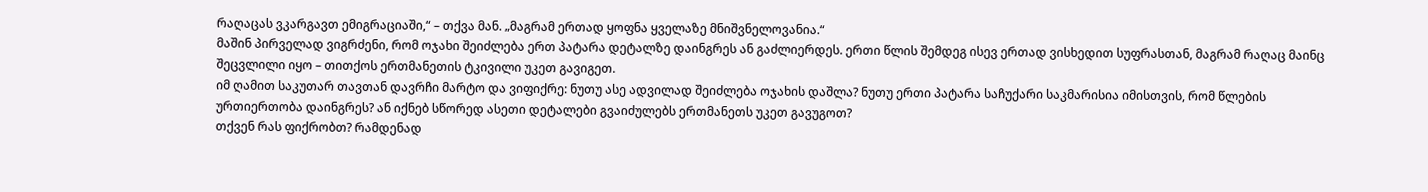რაღაცას ვკარგავთ ემიგრაციაში,“ – თქვა მან. „მაგრამ ერთად ყოფნა ყველაზე მნიშვნელოვანია.“
მაშინ პირველად ვიგრძენი, რომ ოჯახი შეიძლება ერთ პატარა დეტალზე დაინგრეს ან გაძლიერდეს. ერთი წლის შემდეგ ისევ ერთად ვისხედით სუფრასთან, მაგრამ რაღაც მაინც შეცვლილი იყო – თითქოს ერთმანეთის ტკივილი უკეთ გავიგეთ.
იმ ღამით საკუთარ თავთან დავრჩი მარტო და ვიფიქრე: ნუთუ ასე ადვილად შეიძლება ოჯახის დაშლა? ნუთუ ერთი პატარა საჩუქარი საკმარისია იმისთვის, რომ წლების ურთიერთობა დაინგრეს? ან იქნებ სწორედ ასეთი დეტალები გვაიძულებს ერთმანეთს უკეთ გავუგოთ?
თქვენ რას ფიქრობთ? რამდენად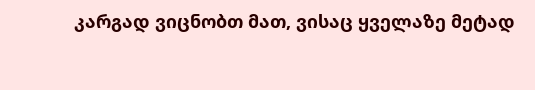კარგად ვიცნობთ მათ, ვისაც ყველაზე მეტად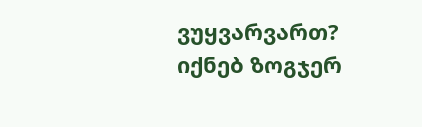ვუყვარვართ? იქნებ ზოგჯერ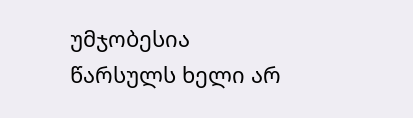უმჯობესია წარსულს ხელი არ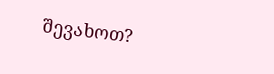შევახოთ?